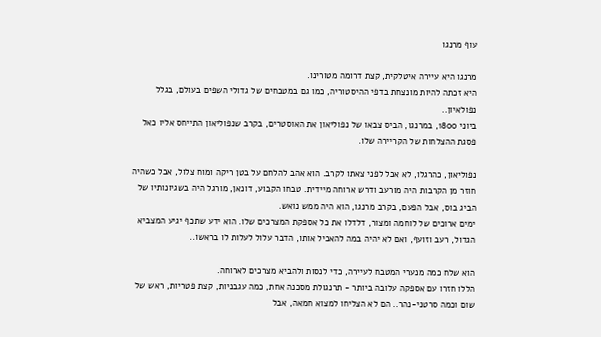עוף מרנגו

מרנגו היא עיירה איטלקית, קצת דרומה מטורינו.
היא זכתה להיות מונצחת בדפי ההיסטוריה, כמו גם במטבחים של גדולי השפים בעולם, בגלל נפולאיון..
ביוני 1800, במרנגו, הביס צבאו של נפוליאון את האוסטרים, בקרב שנפוליאון התייחס אליו כאל פסגת ההצלחות של הקריירה שלו.

נפוליאון, כהרגלו, לא אכל לפני צאתו לקרב. הוא אהב להלחם על בטן ריקה ומוח צלול, אבל כשהיה חוזר מן הקרבות היה מורעב ודרש ארוחה מיידית. טבחו הקבוע, דונאן, מורגל היה בשגיונותיו של הביג בוס, אבל הפעם, בקרב מרנגו, הוא היה ממש נואש.
ימים ארוכים של לוחמה ומצור, דלדלו את כל אספקת המצרכים שלו. הוא ידע שתכף יגיע המצביא הגדול, רעב וזועף, ואם לא יהיה במה להאכיל אותו, הדבר עלול לעלות לו בראשו..

הוא שלח כמה מנערי המטבח לעיירה, כדי לנסות ולהביא מצרכים לארוחה.
הללו חזרו עם אספקה עלובה ביותר - תרנגולת מסכנה אחת, כמה עגבניות, קצת פטריות, ראש של שום וכמה סרטני-נהר.. הם לא הצליחו למצוא חמאה, אבל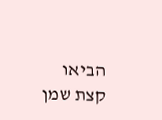הביאו קצת שמן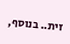זית.. בנוסף,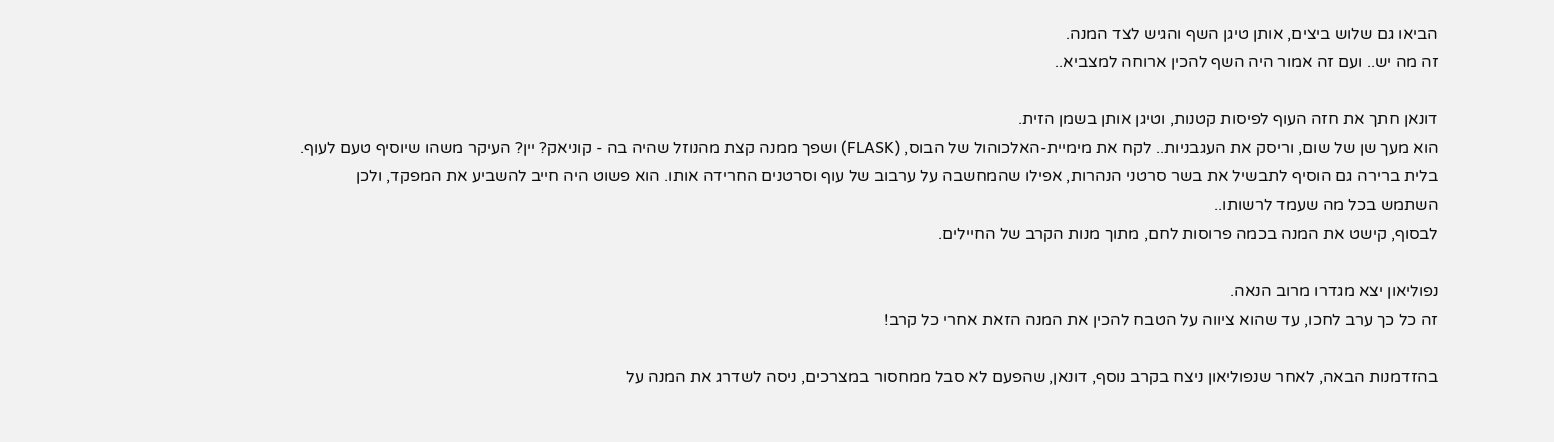הביאו גם שלוש ביצים, אותן טיגן השף והגיש לצד המנה.
זה מה יש.. ועם זה אמור היה השף להכין ארוחה למצביא..

דונאן חתך את חזה העוף לפיסות קטנות, וטיגן אותן בשמן הזית.
הוא מעך שן של שום, וריסק את העגבניות.. לקח את מימיית-האלכוהול של הבוס, (FLASK) ושפך ממנה קצת מהנוזל שהיה בה - קוניאק? יין? העיקר משהו שיוסיף טעם לעוף.
בלית ברירה גם הוסיף לתבשיל את בשר סרטני הנהרות, אפילו שהמחשבה על ערבוב של עוף וסרטנים החרידה אותו. הוא פשוט היה חייב להשביע את המפקד, ולכן השתמש בכל מה שעמד לרשותו..
לבסוף, קישט את המנה בכמה פרוסות לחם, מתוך מנות הקרב של החיילים.

נפוליאון יצא מגדרו מרוב הנאה.
זה כל כך ערב לחכו, עד שהוא ציווה על הטבח להכין את המנה הזאת אחרי כל קרב!

בהזדמנות הבאה, לאחר שנפוליאון ניצח בקרב נוסף, דונאן, שהפעם לא סבל ממחסור במצרכים, ניסה לשדרג את המנה על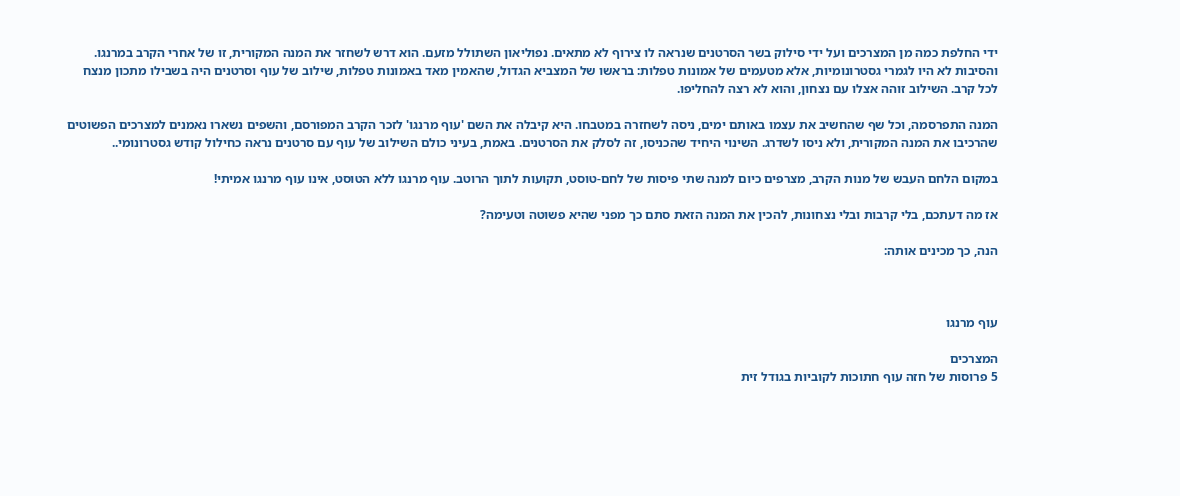ידי החלפת כמה מן המצרכים ועל ידי סילוק בשר הסרטנים שנראה לו צירוף לא מתאים. נפוליאון השתולל מזעם. הוא דרש לשחזר את המנה המקורית, זו של אחרי הקרב במרנגו. והסיבות לא היו לגמרי גסטרונומיות, אלא מטעמים של אמונות טפלות: בראשו של המצביא הגדול, שהאמין מאד באמונות טפלות, שילוב של עוף וסרטנים היה בשבילו מתכון מנצח לכל קרב. השילוב זוהה אצלו עם נצחון, והוא לא רצה להחליפו.

המנה התפרסמה, וכל שף שהחשיב את עצמו באותם ימים, ניסה לשחזרה במטבחו. היא קיבלה את השם 'עוף מרנגו' לזכר הקרב המפורסם, והשפים נשארו נאמנים למצרכים הפשוטים שהרכיבו את המנה המקורית, ולא ניסו לשדרג. השינוי היחיד שהכניסו, זה לסלק את הסרטנים. באמת, בעיני כולם השילוב של עוף עם סרטנים נראה כחילול קודש גסטרונומי..

במקום הלחם העבש של מנות הקרב, מצרפים כיום למנה שתי פיסות של לחם-טוסט, תקועות לתוך הרוטב. עוף מרנגו ללא הטוסט, אינו עוף מרנגו אמיתי!

אז מה דעתכם, בלי קרבות ובלי נצחונות, להכין את המנה הזאת סתם כך מפני שהיא פשוטה וטעימה?

הנה, כך מכינים אותה:



עוף מרנגו

המצרכים
5 פרוסות של חזה עוף חתוכות לקוביות בגודל זית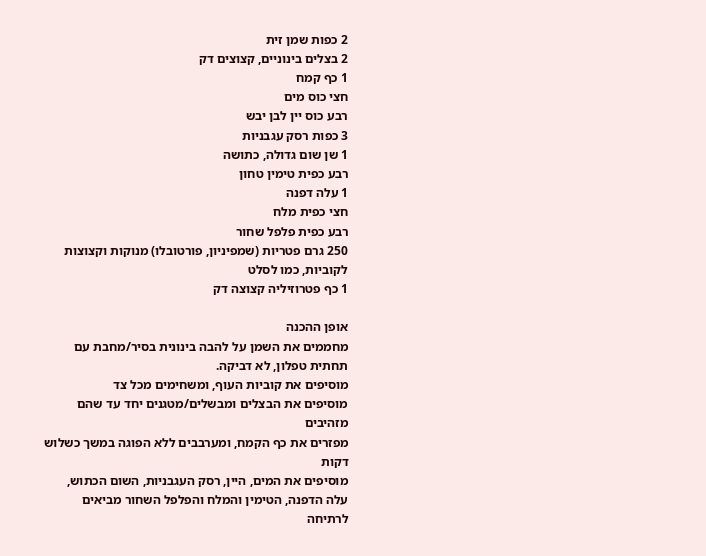2 כפות שמן זית
2 בצלים בינוניים, קצוצים דק
1 כף קמח
חצי כוס מים
רבע כוס יין לבן יבש
3 כפות רסק עגבניות
1 שן שום גדולה, כתושה
רבע כפית טימין טחון
1 עלה דפנה
חצי כפית מלח
רבע כפית פלפל שחור
250 גרם פטריות (שמפיניון, פורטובלו) מנוקות וקצוצות לקוביות, כמו לסלט
1 כף פטרוזיליה קצוצה דק

אופן ההכנה
מחממים את השמן על להבה בינונית בסיר/מחבת עם תחתית טפלון, לא דביקה.
מוסיפים את קוביות העוף, ומשחימים מכל צד
מוסיפים את הבצלים ומבשלים/מטגנים יחד עד שהם מזהיבים
מפזרים את כף הקמח, ומערבבים ללא הפוגה במשך כשלוש דקות
מוסיפים את המים, היין, רסק העגבניות, השום הכתוש, עלה הדפנה, הטימין והמלח והפלפל השחור מביאים לרתיחה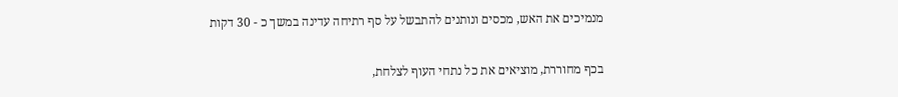מנמיכים את האש, מכסים ונותנים להתבשל על סף רתיחה עדינה במשך כ - 30 דקות

בכף מחוררת, מוציאים את כל נתחי העוף לצלחת,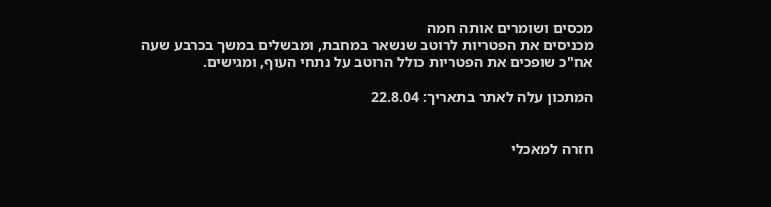מכסים ושומרים אותה חמה
מכניסים את הפטריות לרוטב שנשאר במחבת, ומבשלים במשך בכרבע שעה
אח"כ שופכים את הפטריות כולל הרוטב על נתחי העוף, ומגישים.

המתכון עלה לאתר בתאריך: 22.8.04


חזרה למאכלי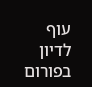עוף             לדיון בפורום